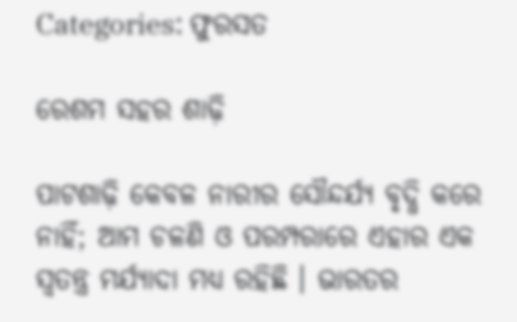Categories: ଫୁରସତ

ରେଶମ ସହର ଶାଢ଼ି

ପାଟଶାଢ଼ି କେବଳ ନାରୀର ସୌନ୍ଦର୍ଯ୍ୟ ବୃଦ୍ଧି କରେ ନାହିଁ; ଆମ ଚଳଣି ଓ ପରମ୍ପରାରେ ଏହାର ଏକ ସ୍ବତନ୍ତ୍ର ମର୍ଯ୍ୟାଦା ମଧ୍ୟ ରହିଛି । ଭାରତର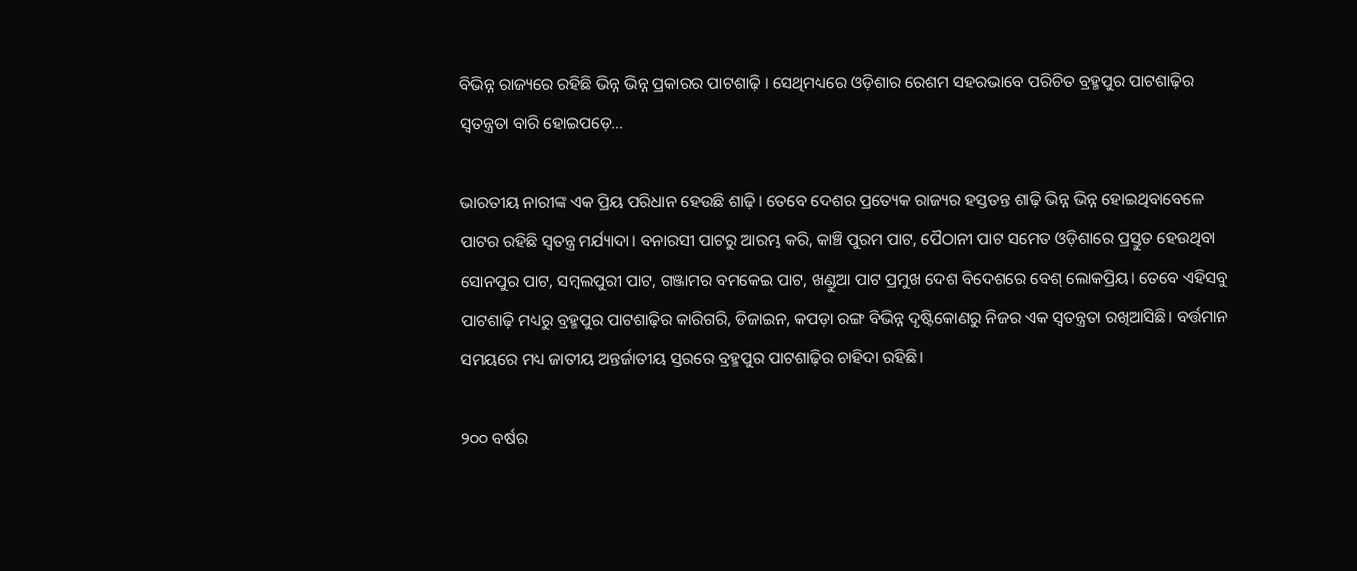ବିଭିନ୍ନ ରାଜ୍ୟରେ ରହିଛି ଭିନ୍ନ ଭିନ୍ନ ପ୍ରକାରର ପାଟଶାଢ଼ି । ସେଥିମଧ୍ୟରେ ଓଡ଼ିଶାର ରେଶମ ସହରଭାବେ ପରିଚିତ ବ୍ରହ୍ମପୁର ପାଟଶାଢ଼ିର ସ୍ବତନ୍ତ୍ରତା ବାରି ହୋଇପଡ଼େ…

ଭାରତୀୟ ନାରୀଙ୍କ ଏକ ପ୍ରିୟ ପରିଧାନ ହେଉଛି ଶାଢ଼ି। ତେବେ ଦେଶର ପ୍ରତ୍ୟେକ ରାଜ୍ୟର ହସ୍ତତନ୍ତ ଶାଢ଼ି ଭିନ୍ନ ଭିନ୍ନ ହୋଇଥିବାବେଳେ ପାଟର ରହିଛି ସ୍ବତନ୍ତ୍ର ମର୍ଯ୍ୟାଦା। ବନାରସୀ ପାଟରୁ ଆରମ୍ଭ କରି, କାଞ୍ଚି ପୁରମ ପାଟ, ପୈଠାନୀ ପାଟ ସମେତ ଓଡ଼ିଶାରେ ପ୍ରସ୍ତୁତ ହେଉଥିବା ସୋନପୁର ପାଟ, ସମ୍ବଲପୁରୀ ପାଟ, ଗଞ୍ଜାମର ବମକେଇ ପାଟ, ଖଣ୍ଡୁଆ ପାଟ ପ୍ରମୁଖ ଦେଶ ବିଦେଶରେ ବେଶ୍‌ ଲୋକପ୍ରିୟ। ତେବେ ଏହିସବୁ ପାଟଶାଢ଼ି ମଧ୍ୟରୁ ବ୍ରହ୍ମପୁର ପାଟଶାଢ଼ିର କାରିଗରି, ଡିଜାଇନ, କପଡ଼ା ରଙ୍ଗ ବିଭିନ୍ନ ଦୃଷ୍ଟିକୋଣରୁ ନିଜର ଏକ ସ୍ବତନ୍ତ୍ରତା ରଖିଆସିଛି। ବର୍ତ୍ତମାନ ସମୟରେ ମଧ୍ୟ ଜାତୀୟ ଅନ୍ତର୍ଜାତୀୟ ସ୍ତରରେ ବ୍ରହ୍ମପୁର ପାଟଶାଢ଼ିର ଚାହିଦା ରହିଛି।

୨୦୦ ବର୍ଷର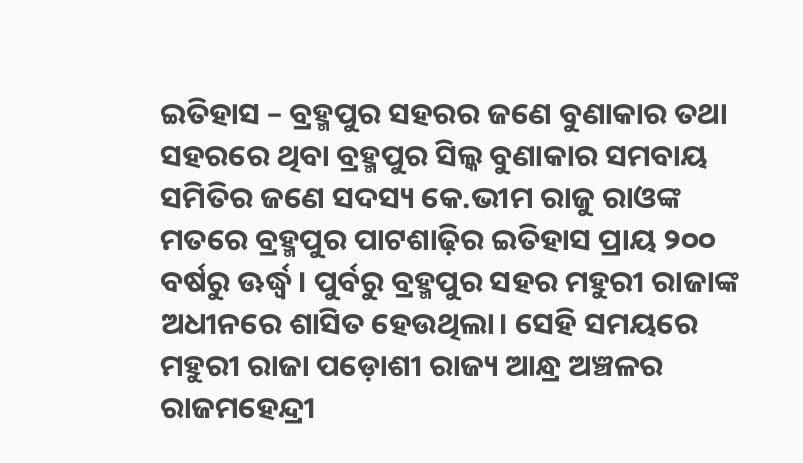ଇତିହାସ – ବ୍ରହ୍ମପୁର ସହରର ଜଣେ ବୁଣାକାର ତଥା ସହରରେ ଥିବା ବ୍ରହ୍ମପୁର ସିଲ୍କ ବୁଣାକାର ସମବାୟ ସମିତିର ଜଣେ ସଦସ୍ୟ କେ.ଭୀମ ରାଜୁ ରାଓଙ୍କ ମତରେ ବ୍ରହ୍ମପୁର ପାଟଶାଢ଼ିର ଇତିହାସ ପ୍ରାୟ ୨୦୦ ବର୍ଷରୁ ଊର୍ଦ୍ଧ୍ୱ। ପୁର୍ବରୁ ବ୍ରହ୍ମପୁର ସହର ମହୁରୀ ରାଜାଙ୍କ ଅଧୀନରେ ଶାସିତ ହେଉଥିଲା। ସେହି ସମୟରେ ମହୁରୀ ରାଜା ପଡ଼ୋଶୀ ରାଜ୍ୟ ଆନ୍ଧ୍ର ଅଞ୍ଚଳର ରାଜମହେନ୍ଦ୍ରୀ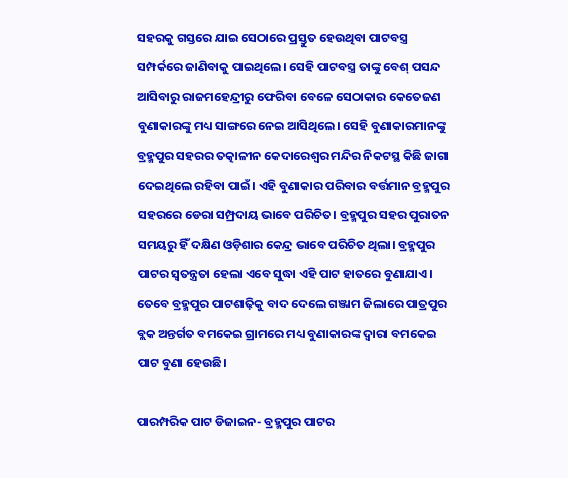ସହରକୁ ଗସ୍ତରେ ଯାଇ ସେଠାରେ ପ୍ରସ୍ତୁତ ହେଉଥିବା ପାଟବସ୍ତ୍ର ସମ୍ପର୍କରେ ଜାଣିବାକୁ ପାଇଥିଲେ। ସେହି ପାଟବସ୍ତ୍ର ତାଙ୍କୁ ବେଶ୍‌ ପସନ୍ଦ ଆସିବାରୁ ରାଜମହେନ୍ଦ୍ରୀରୁ ଫେରିବା ବେଳେ ସେଠାକାର କେତେଜଣ ବୁଣାକାରଙ୍କୁ ମଧ୍ୟ ସାଙ୍ଗରେ ନେଇ ଆସିଥିଲେ। ସେହି ବୁଣାକାରମାନଙ୍କୁ ବ୍ରହ୍ମପୁର ସହରର ତତ୍କାଳୀନ କେଦାରେଶ୍ୱର ମନ୍ଦିର ନିକଟସ୍ଥ କିଛି ଜାଗା ଦେଇଥିଲେ ରହିବା ପାଇଁ। ଏହି ବୁଣାକାର ପରିବାର ବର୍ତ୍ତମାନ ବ୍ରହ୍ମପୁର ସହରରେ ଡେରା ସମ୍ପ୍ରଦାୟ ଭାବେ ପରିଚିତ। ବ୍ରହ୍ମପୁର ସହର ପୁରାତନ ସମୟରୁ ହିଁ ଦକ୍ଷିଣ ଓଡ଼ିଶାର କେନ୍ଦ୍ର ଭାବେ ପରିଚିତ ଥିଲା। ବ୍ରହ୍ମପୁର ପାଟର ସ୍ବତନ୍ତ୍ରତା ହେଲା ଏବେ ସୁଦ୍ଧା ଏହି ପାଟ ହାତରେ ବୁଣାଯାଏ। ତେବେ ବ୍ରହ୍ମପୁର ପାଟଶାଢ଼ିକୁ ବାଦ ଦେଲେ ଗଞ୍ଜାମ ଜିଲାରେ ପାତ୍ରପୁର ବ୍ଲକ ଅନ୍ତର୍ଗତ ବମକେଇ ଗ୍ରାମରେ ମଧ୍ୟ ବୁଣାକାରଙ୍କ ଦ୍ୱାରା ବମକେଇ ପାଟ ବୁଣା ହେଉଛି।

ପାରମ୍ପରିକ ପାଟ ଡିଜାଇନ- ବ୍ରହ୍ମପୁର ପାଟର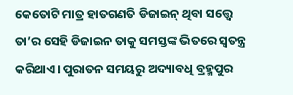କେତୋଟି ମାତ୍ର ହାତଗଣତି ଡିଜାଇନ୍‌ ଥିବା ସତ୍ତ୍ୱେ ତା’ର ସେହି ଡିଜାଇନ ତାକୁ ସମସ୍ତଙ୍କ ଭିତରେ ସ୍ବତନ୍ତ୍ର କରିଥାଏ। ପୁରାତନ ସମୟରୁ ଅଦ୍ୟାବଧି ବ୍ରହ୍ମପୁର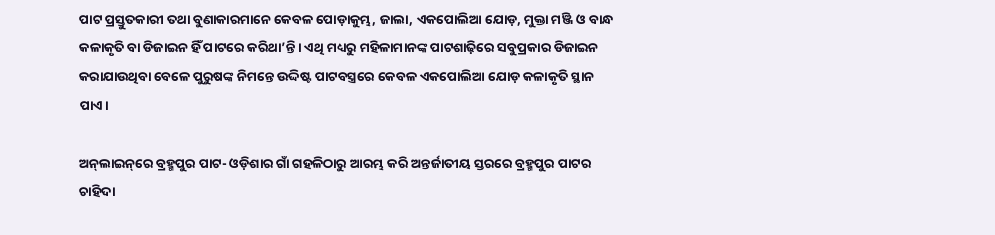ପାଟ ପ୍ରସ୍ତୁତକାରୀ ତଥା ବୁଣାକାରମାନେ କେବଳ ପୋଡ଼ାକୁମ୍ଭ, ଜାଲା, ଏକପୋଲିଆ ଯୋଡ଼, ମୁକ୍ତା ମଞ୍ଜି ଓ ବାନ୍ଧ କଳାକୃତି ବା ଡିଜାଇନ ହିଁ ପାଟରେ କରିଥା’ନ୍ତି। ଏଥି ମଧ୍ୟରୁ ମହିଳାମାନଙ୍କ ପାଟଶାଢ଼ିରେ ସବୁପ୍ରକାର ଡିଜାଇନ କରାଯାଉଥିବା ବେଳେ ପୁରୁଷଙ୍କ ନିମନ୍ତେ ଉଦ୍ଦିଷ୍ଟ ପାଟବସ୍ତ୍ରରେ କେବଳ ଏକପୋଲିଆ ଯୋଡ଼ କଳାକୃତି ସ୍ଥାନ ପାଏ।

ଅନ୍‌ଲାଇନ୍‌ରେ ବ୍ରହ୍ମପୁର ପାଟ- ଓଡ଼ିଶାର ଗାଁ ଗହଳିଠାରୁ ଆରମ୍ଭ କରି ଅନ୍ତର୍ଜାତୀୟ ସ୍ତରରେ ବ୍ରହ୍ମପୁର ପାଟର ଚାହିଦା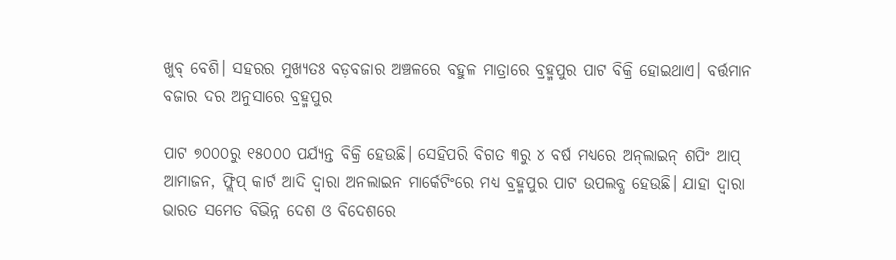ଖୁବ୍‌ ବେଶି। ସହରର ମୁଖ୍ୟତଃ ବଡ଼ବଜାର ଅଞ୍ଚଳରେ ବହୁଳ ମାତ୍ରାରେ ବ୍ରହ୍ମପୁର ପାଟ ବିକ୍ରି ହୋଇଥାଏ। ବର୍ତ୍ତମାନ ବଜାର ଦର ଅନୁସାରେ ବ୍ରହ୍ମପୁର

ପାଟ ୭୦୦୦ରୁ ୧୫୦୦୦ ପର୍ଯ୍ୟନ୍ତ ବିକ୍ରି ହେଉଛି। ସେହିପରି ବିଗତ ୩ରୁ ୪ ବର୍ଷ ମଧ୍ୟରେ ଅନ୍‌ଲାଇନ୍‌ ଶପିଂ ଆପ୍‌ ଆମାଜନ, ଫ୍ଲିପ୍‌ କାର୍ଟ ଆଦି ଦ୍ୱାରା ଅନଲାଇନ ମାର୍କେଟିଂରେ ମଧ୍ୟ ବ୍ରହ୍ମପୁର ପାଟ ଉପଲବ୍ଧ ହେଉଛି। ଯାହା ଦ୍ୱାରା ଭାରତ ସମେତ ବିଭିନ୍ନ ଦେଶ ଓ ବିଦେଶରେ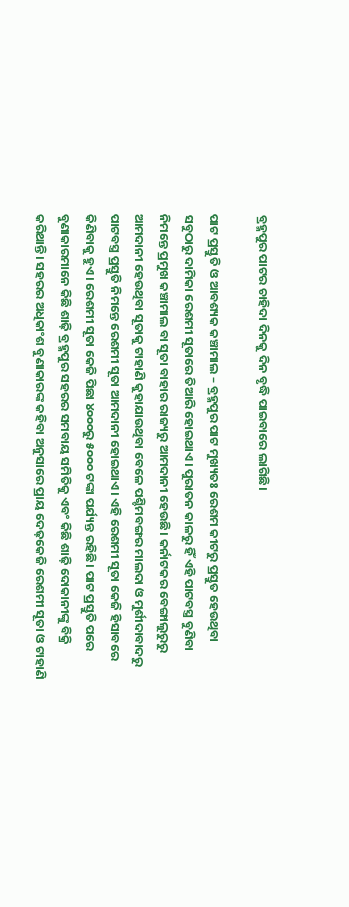ବ୍ରହ୍ମପୁର ପାଟର ଚାହିଦା ଦିନକୁ ଦିନ ବୃଦ୍ଧି ପାଇବାରେ ଲାଗିଛି।

ପାଟ ପ୍ରସ୍ତୁତି ଓ ଆବଶ୍ୟକ କଞ୍ଚାମାଲ – ବ୍ରହ୍ମପୁର ପାଟ ମୁଖ୍ୟତଃ ରେଶମ କୀଟରୁ ପ୍ରସ୍ତୁତ ହେଉଥିବା ସବୁଠାରୁ ଦାମିକା ରେଶମୀ ସୂତାରେ ତିଆରି ହୋଇଥାଏ। ପୁରାତନ କାଳରୁ ହିଁ ଏହି ପାଟବସ୍ତ୍ର ବୁଣିବା ନିମନ୍ତେ ପ୍ରମୁଖ କଞ୍ଚାମାଲ ବା ସୂତା ବାହାର ରାଜ୍ୟରୁ ଆମଦାନୀ ହେଉଛି। କର୍ନାଟକର ବେଙ୍ଗାଲୁରୁରୁ ଆମଦାନୀ ହେଉଥିବା ସୂତାକୁ ଟାହାଣି କୁହାଯାଉଥିବା ବେଳେ ପଶ୍ଚିମବଙ୍ଗର ମାଲଦା ଓ ମୁର୍ଶୀଦାବାଦରୁ ପାଟବସ୍ତ୍ର ପ୍ରସ୍ତୁତି ନିମନ୍ତେ ରେଶମୀ ସୂତା ଆମଦାନୀ ହୋଇଥାଏ। ଏହି ରେଶମୀ ସୂତା କେଜି ହିସାବରେ କିଣିବାକୁ ହୁଏ। ରେଶମୀ ସୂତା କେଜି ପିଛା ୪୦୦୦ରୁ ୫୦୦୦ ଟଙ୍କା ପର୍ଯ୍ୟନ୍ତ ରହିଛି। ପାଟ ପ୍ରସ୍ତୁତି ପରେ ବୁଣାକାରମାନେ କିଛି ଶାଢ଼ି ବ୍ରହ୍ମପୁର ସହରର ସମବାୟ ସମିତିକୁ ଏବଂ କିଛି ଶାଢ଼ି ଦୋକାନୀଙ୍କୁ ବିକ୍ରି କରିଥାନ୍ତି। ସହରର ଅଧିକାଂଶ ବୁଣାକାରଙ୍କ କହିବା ଅନୁସାରେ ପ୍ରାୟ ଦେଢ଼କେଜି ରେଶମୀ ସୂତା ଓ ଟାହାଣି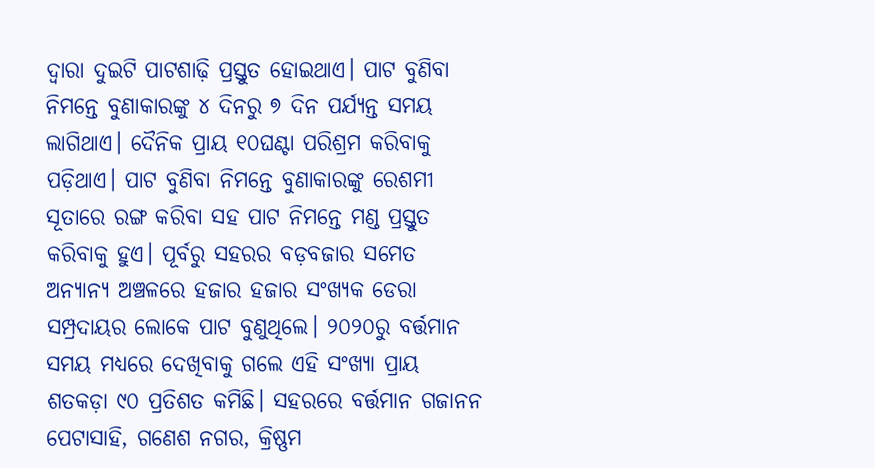ଦ୍ୱାରା ଦୁଇଟି ପାଟଶାଢ଼ି ପ୍ରସ୍ତୁତ ହୋଇଥାଏ। ପାଟ ବୁଣିବା ନିମନ୍ତେ ବୁଣାକାରଙ୍କୁ ୪ ଦିନରୁ ୭ ଦିନ ପର୍ଯ୍ୟନ୍ତ ସମୟ ଲାଗିଥାଏ। ଦୈନିକ ପ୍ରାୟ ୧୦ଘଣ୍ଟା ପରିଶ୍ରମ କରିବାକୁ ପଡ଼ିଥାଏ। ପାଟ ବୁଣିବା ନିମନ୍ତେ ବୁଣାକାରଙ୍କୁ ରେଶମୀ ସୂତାରେ ରଙ୍ଗ କରିବା ସହ ପାଟ ନିମନ୍ତେ ମଣ୍ଡ ପ୍ରସ୍ତୁତ କରିବାକୁ ହୁଏ। ପୂର୍ବରୁ ସହରର ବଡ଼ବଜାର ସମେତ ଅନ୍ୟାନ୍ୟ ଅଞ୍ଚଳରେ ହଜାର ହଜାର ସଂଖ୍ୟକ ଡେରା ସମ୍ପ୍ରଦାୟର ଲୋକେ ପାଟ ବୁଣୁଥିଲେ। ୨୦୨୦ରୁ ବର୍ତ୍ତମାନ ସମୟ ମଧ୍ୟରେ ଦେଖିବାକୁ ଗଲେ ଏହି ସଂଖ୍ୟା ପ୍ରାୟ ଶତକଡ଼ା ୯୦ ପ୍ରତିଶତ କମିଛି। ସହରରେ ବର୍ତ୍ତମାନ ଗଜାନନ ପେଟାସାହି, ଗଣେଶ ନଗର, କ୍ରିଷ୍ଣମ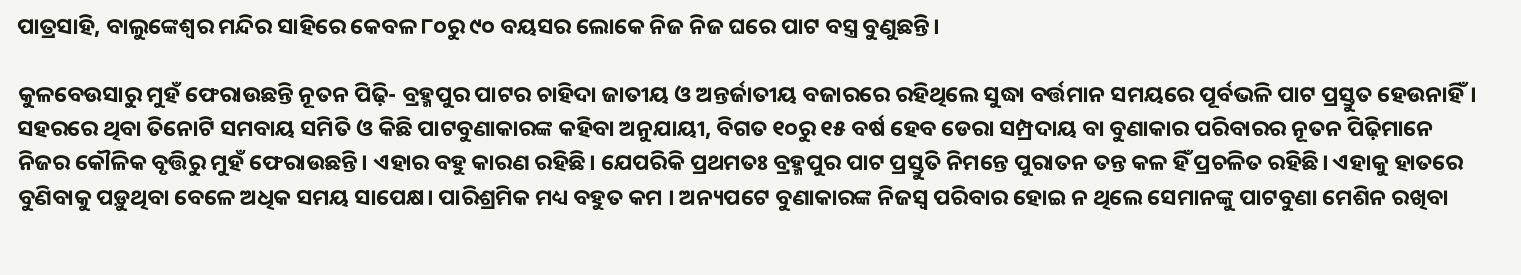ପାତ୍ରସାହି, ବାଲୁଙ୍କେଶ୍ୱର ମନ୍ଦିର ସାହିରେ କେବଳ ୮୦ରୁ ୯୦ ବୟସର ଲୋକେ ନିଜ ନିଜ ଘରେ ପାଟ ବସ୍ତ୍ର ବୁଣୁଛନ୍ତି।

କୁଳବେଉସାରୁ ମୁହଁ ଫେରାଉଛନ୍ତି ନୂତନ ପିଢ଼ି- ବ୍ରହ୍ମପୁର ପାଟର ଚାହିଦା ଜାତୀୟ ଓ ଅନ୍ତର୍ଜାତୀୟ ବଜାରରେ ରହିଥିଲେ ସୁଦ୍ଧା ବର୍ତ୍ତମାନ ସମୟରେ ପୂର୍ବଭଳି ପାଟ ପ୍ରସ୍ତୁତ ହେଉନାହିଁ। ସହରରେ ଥିବା ତିନୋଟି ସମବାୟ ସମିତି ଓ କିଛି ପାଟବୁଣାକାରଙ୍କ କହିବା ଅନୁଯାୟୀ, ବିଗତ ୧୦ରୁ ୧୫ ବର୍ଷ ହେବ ଡେରା ସମ୍ପ୍ରଦାୟ ବା ବୁଣାକାର ପରିବାରର ନୂତନ ପିଢ଼ିମାନେ ନିଜର କୌଳିକ ବୃତ୍ତିରୁ ମୁହଁ ଫେରାଉଛନ୍ତି। ଏହାର ବହୁ କାରଣ ରହିଛି। ଯେପରିକି ପ୍ରଥମତଃ ବ୍ରହ୍ମପୁର ପାଟ ପ୍ରସ୍ତୁତି ନିମନ୍ତେ ପୁରାତନ ତନ୍ତ କଳ ହିଁ ପ୍ରଚଳିତ ରହିଛି। ଏହାକୁ ହାତରେ ବୁଣିବାକୁ ପଡ଼ୁଥିବା ବେଳେ ଅଧିକ ସମୟ ସାପେକ୍ଷ। ପାରିଶ୍ରମିକ ମଧ୍ୟ ବହୁତ କମ । ଅନ୍ୟପଟେ ବୁଣାକାରଙ୍କ ନିଜସ୍ବ ପରିବାର ହୋଇ ନ ଥିଲେ ସେମାନଙ୍କୁ ପାଟବୁଣା ମେଶିନ ରଖିବା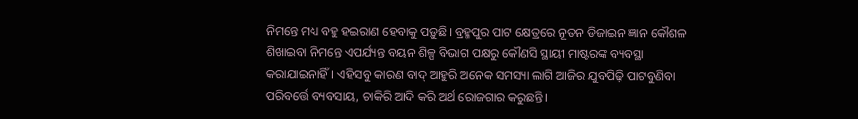ନିମନ୍ତେ ମଧ୍ୟ ବହୁ ହଇରାଣ ହେବାକୁ ପଡ଼ୁଛି। ବ୍ରହ୍ମପୁର ପାଟ କ୍ଷେତ୍ରରେ ନୂତନ ଡିଜାଇନ ଜ୍ଞାନ କୌଶଳ ଶିଖାଇବା ନିମନ୍ତେ ଏପର୍ଯ୍ୟନ୍ତ ବୟନ ଶିଳ୍ପ ବିଭାଗ ପକ୍ଷରୁ କୌଣସି ସ୍ଥାୟୀ ମାଷ୍ଟରଙ୍କ ବ୍ୟବସ୍ଥା କରାଯାଇନାହିଁ। ଏହିସବୁ କାରଣ ବାଦ୍‌ ଆହୁରି ଅନେକ ସମସ୍ୟା ଲାଗି ଆଜିର ଯୁବପିଢ଼ି ପାଟବୁଣିବା ପରିବର୍ତ୍ତେ ବ୍ୟବସାୟ, ଚାକିରି ଆଦି କରି ଅର୍ଥ ରୋଜଗାର କରୁଛନ୍ତି।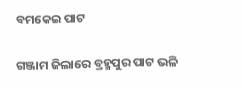ବମକେଇ ପାଟ

ଗଞ୍ଜାମ ଜିଲାରେ ବ୍ରହ୍ମପୁର ପାଟ ଭଳି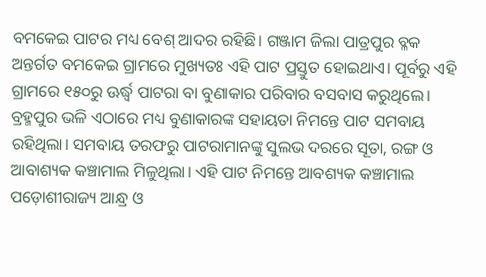ବମକେଇ ପାଟର ମଧ୍ୟ ବେଶ୍‌ ଆଦର ରହିଛି। ଗଞ୍ଜାମ ଜିଲା ପାତ୍ରପୁର ବ୍ଳକ ଅନ୍ତର୍ଗତ ବମକେଇ ଗ୍ରାମରେ ମୁଖ୍ୟତଃ ଏହି ପାଟ ପ୍ରସ୍ତୁତ ହୋଇଥାଏ। ପୂର୍ବରୁ ଏହି ଗ୍ରାମରେ ୧୫୦ରୁ ଊର୍ଦ୍ଧ୍ୱ ପାଟରା ବା ବୁଣାକାର ପରିବାର ବସବାସ କରୁଥିଲେ। ବ୍ରହ୍ମପୁର ଭଳି ଏଠାରେ ମଧ୍ୟ ବୁଣାକାରଙ୍କ ସହାୟତା ନିମନ୍ତେ ପାଟ ସମବାୟ ରହିଥିଲା। ସମବାୟ ତରଫରୁ ପାଟରାମାନଙ୍କୁ ସୁଲଭ ଦରରେ ସୂତା, ରଙ୍ଗ ଓ ଆବାଶ୍ୟକ କଞ୍ଚାମାଲ ମିଳୁଥିଲା। ଏହି ପାଟ ନିମନ୍ତେ ଆବଶ୍ୟକ କଞ୍ଚାମାଲ ପଡ଼ୋଶୀରାଜ୍ୟ ଆନ୍ଧ୍ର ଓ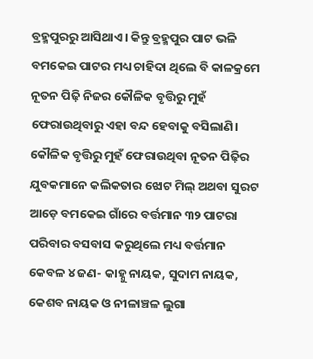ବ୍ରହ୍ମପୁରରୁ ଆସିଥାଏ। କିନ୍ତୁ ବ୍ରହ୍ମପୁର ପାଟ ଭଳି ବମକେଇ ପାଟର ମଧ୍ୟ ଚାହିଦା ଥିଲେ ବି କାଳକ୍ରମେ ନୂତନ ପିଢ଼ି ନିଜର କୌଳିକ ବୃତ୍ତିରୁ ମୁହଁ ଫେରାଉଥିବାରୁ ଏହା ବନ୍ଦ ହେବାକୁ ବସିଲାଣି। କୌଳିକ ବୃତ୍ତିରୁ ମୁହଁ ଫେରାଉଥିବା ନୂତନ ପିଢ଼ିର ଯୁବକମାନେ କଲିକତାର ଝୋଟ ମିଲ୍‌ ଅଥବା ସୁରଟ ଆଡ଼େ ବମକେଇ ଗାଁରେ ବର୍ତ୍ତମାନ ୩୨ ପାଟରା ପରିବାର ବସବାସ କରୁଥିଲେ ମଧ୍ୟ ବର୍ତ୍ତମାନ କେବଳ ୪ ଜଣ- କାହ୍ନୁ ନାୟକ, ସୁଦାମ ନାୟକ, କେଶବ ନାୟକ ଓ ନୀଳାଞ୍ଚଳ ଲୁଗା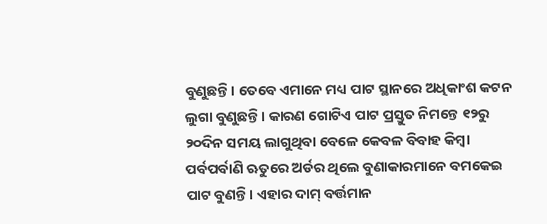ବୁଣୁଛନ୍ତି। ତେବେ ଏମାନେ ମଧ୍ୟ ପାଟ ସ୍ଥାନରେ ଅଧିକାଂଶ କଟନ ଲୁଗା ବୁଣୁଛନ୍ତି। କାରଣ ଗୋଟିଏ ପାଟ ପ୍ରସ୍ତୁତ ନିମନ୍ତେ ୧୨ରୁ ୨୦ଦିନ ସମୟ ଲାଗୁଥିବା ବେଳେ କେବଳ ବିବାହ କିମ୍ବା ପର୍ବପର୍ବାଣି ଋତୁରେ ଅର୍ଡର ଥିଲେ ବୁଣାକାରମାନେ ବମକେଇ ପାଟ ବୁଣନ୍ତି। ଏହାର ଦାମ୍‌ ବର୍ତ୍ତମାନ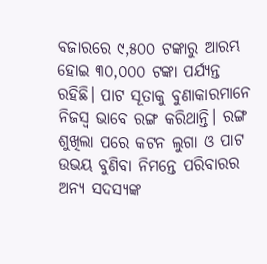ବଜାରରେ ୯,୫୦୦ ଟଙ୍କାରୁ ଆରମ୍ଭ ହୋଇ ୩୦,୦୦୦ ଟଙ୍କା ପର୍ଯ୍ୟନ୍ତ ରହିଛି। ପାଟ ସୂତାକୁ ବୁଣାକାରମାନେ ନିଜସ୍ବ ଭାବେ ରଙ୍ଗ କରିଥାନ୍ତି। ରଙ୍ଗ ଶୁଖିଲା ପରେ କଟନ ଲୁଗା ଓ ପାଟ ଉଭୟ ବୁଣିବା ନିମନ୍ତେ ପରିବାରର ଅନ୍ୟ ସଦସ୍ୟଙ୍କ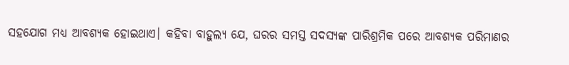ସହଯୋଗ ମଧ୍ୟ ଆବଶ୍ୟକ ହୋଇଥାଏ। କହିବା ବାହୁଲ୍ୟ ଯେ, ଘରର ସମସ୍ତ ସଦସ୍ୟଙ୍କ ପାରିଶ୍ରମିକ ପରେ ଆବଶ୍ୟକ ପରିମାଣର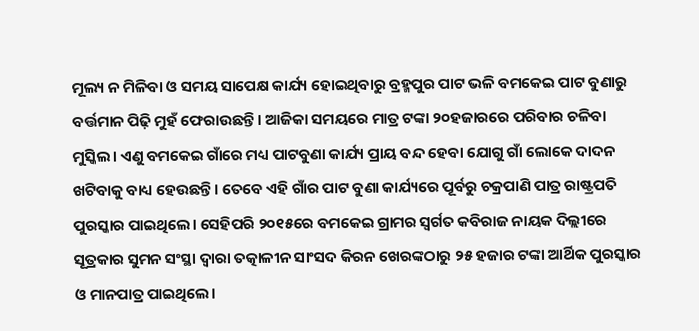ମୂଲ୍ୟ ନ ମିଳିବା ଓ ସମୟ ସାପେକ୍ଷ କାର୍ଯ୍ୟ ହୋଇଥିବାରୁ ବ୍ରହ୍ମପୁର ପାଟ ଭଳି ବମକେଇ ପାଟ ବୁଣାରୁ ବର୍ତ୍ତମାନ ପିଢ଼ି ମୁହଁ ଫେରାଉଛନ୍ତି। ଆଜିକା ସମୟରେ ମାତ୍ର ଟଙ୍କା ୨୦ହଜାରରେ ପରିବାର ଚଳିବା ମୁସ୍କିଲ। ଏଣୁ ବମକେଇ ଗାଁରେ ମଧ୍ୟ ପାଟବୁଣା କାର୍ଯ୍ୟ ପ୍ରାୟ ବନ୍ଦ ହେବା ଯୋଗୁ ଗାଁ ଲୋକେ ଦାଦନ ଖଟିବାକୁ ବାଧ୍ୟ ହେଉଛନ୍ତି। ତେବେ ଏହି ଗାଁର ପାଟ ବୁଣା କାର୍ଯ୍ୟରେ ପୂର୍ବରୁ ଚକ୍ରପାଣି ପାତ୍ର ରାଷ୍ଟ୍ରପତି ପୁରସ୍କାର ପାଇଥିଲେ। ସେହିପରି ୨୦୧୫ରେ ବମକେଇ ଗ୍ରାମର ସ୍ବର୍ଗତ କବିରାଜ ନାୟକ ଦିଲ୍ଲୀରେ ସୂତ୍ରକାର ସୁମନ ସଂସ୍ଥା ଦ୍ୱାରା ତତ୍କାଳୀନ ସାଂସଦ କିରନ ଖେରଙ୍କଠାରୁ ୨୫ ହଜାର ଟଙ୍କା ଆର୍ଥିକ ପୁରସ୍କାର ଓ ମାନପାତ୍ର ପାଇଥିଲେ।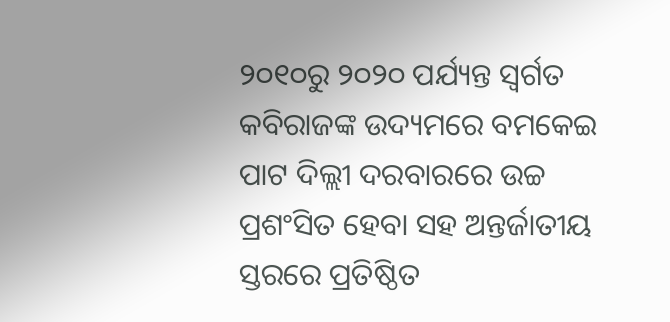୨୦୧୦ରୁ ୨୦୨୦ ପର୍ଯ୍ୟନ୍ତ ସ୍ବର୍ଗତ କବିରାଜଙ୍କ ଉଦ୍ୟମରେ ବମକେଇ ପାଟ ଦିଲ୍ଲୀ ଦରବାରରେ ଉଚ୍ଚ ପ୍ରଶଂସିତ ହେବା ସହ ଅନ୍ତର୍ଜାତୀୟ ସ୍ତରରେ ପ୍ରତିଷ୍ଠିତ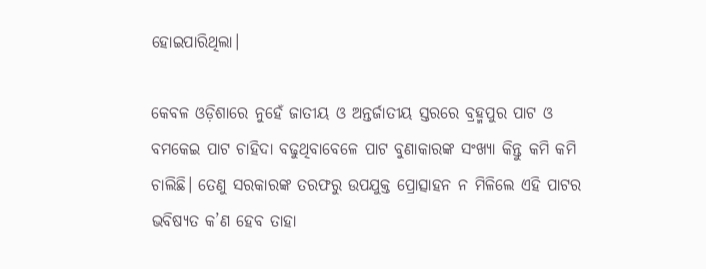ହୋଇପାରିଥିଲା।

କେବଳ ଓଡ଼ିଶାରେ ନୁହେଁ ଜାତୀୟ ଓ ଅନ୍ତର୍ଜାତୀୟ ସ୍ତରରେ ବ୍ରହ୍ମପୁର ପାଟ ଓ ବମକେଇ ପାଟ ଚାହିଦା ବଢୁଥିବାବେଳେ ପାଟ ବୁଣାକାରଙ୍କ ସଂଖ୍ୟା କିନ୍ତୁ କମି କମି ଚାଲିଛି। ତେଣୁ ସରକାରଙ୍କ ତରଫରୁ ଉପଯୁକ୍ତ ପ୍ରୋତ୍ସାହନ ନ ମିଳିଲେ ଏହି ପାଟର ଭବିଷ୍ୟତ କ’ଣ ହେବ ତାହା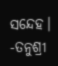ସନ୍ଦେହ।
-ତନୁଶ୍ରୀ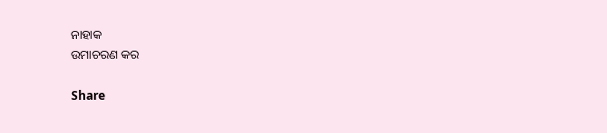ନାହାକ
ଉମାଚରଣ କର

Share